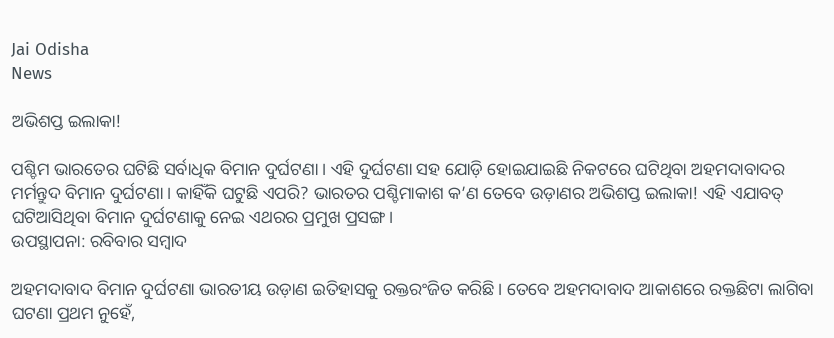Jai Odisha
News

ଅଭିଶପ୍ତ ଇଲାକା!

ପଶ୍ଚିମ ଭାରତ‌େର ଘଟିଛି ସର୍ବାଧିକ ବିମାନ ଦୁର୍ଘଟଣା। ଏହି ଦୁର୍ଘଟଣା ସହ ଯୋଡ଼ି ହୋଇଯାଇଛି ନିକଟରେ ଘଟିଥିବା ଅହମଦାବାଦର ମର୍ମନ୍ତୁଦ ବିମାନ ଦୁର୍ଘଟଣା। କାହିଁକି ଘଟୁଛି ଏପରି? ଭାରତର ପଶ୍ଚିମାକାଶ କ’ଣ ତେବେ ଉଡ଼ାଣର ଅଭିଶପ୍ତ ଇଲାକା! ଏହି ଏଯାବତ୍‌ ଘଟିଆସିଥିବା ବିମାନ ଦୁର୍ଘଟଣାକୁ ନେଇ ଏଥରର ପ୍ରମୁଖ ପ୍ରସଙ୍ଗ।
ଉପସ୍ଥାପନା: ରବିବାର ସମ୍ବାଦ

ଅହମଦାବାଦ ବିମାନ ଦୁର୍ଘଟଣା ଭାରତୀୟ ଉଡ଼ାଣ ଇତିହା‌ସକୁ ରକ୍ତରଂଜିତ କରିଛି। ତେବେ ଅହମଦାବାଦ ଆକାଶରେ ରକ୍ତଛିଟା ଲାଗିବା ଘଟଣା ପ୍ରଥମ ନୁହେଁ,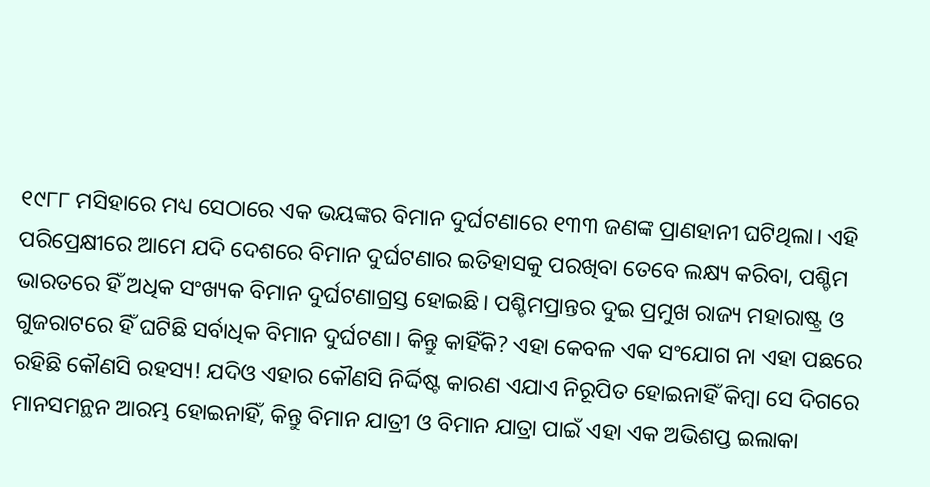୧୯୮୮ ମସିହାରେ ମଧ୍ୟ ସେଠାରେ ଏକ ଭୟଙ୍କର ବିମାନ ଦୁର୍ଘଟଣାରେ ୧୩୩ ଜଣଙ୍କ ପ୍ରାଣହାନୀ ଘଟିଥିଲା। ଏହି ପରିପ୍ରେକ୍ଷୀରେ ଆମେ ଯଦି ଦେଶରେ ବିମାନ ଦୁର୍ଘଟଣାର ଇତିହାସକୁ ପରଖିବା ତେବେ ଲକ୍ଷ୍ୟ କରିବା, ପଶ୍ଚିମ ଭାରତରେ ହିଁ ଅଧିକ ସଂଖ୍ୟକ ବିମାନ ଦୁର୍ଘଟଣାଗ୍ରସ୍ତ ହୋଇଛି। ପଶ୍ଚିମପ୍ରାନ୍ତର ଦୁଇ ପ୍ରମୁଖ ରାଜ୍ୟ ମହାରାଷ୍ଟ୍ର ଓ ଗୁଜରାଟରେ ହିଁ ଘଟିଛି ସର୍ବାଧିକ ବିମାନ ଦୁର୍ଘଟଣା। କିନ୍ତୁ କାହିଁକି? ଏହା କେବଳ ଏକ ସଂଯୋଗ ନା ଏହା ପଛରେ ରହିଛି କୌଣସି ରହସ୍ୟ! ଯଦିଓ ଏହାର କୌଣସି ନିର୍ଦ୍ଦିଷ୍ଟ କାରଣ ଏଯାଏ ନିରୂପିତ ହୋଇନାହିଁ କିମ୍ବା ସେ ଦିଗରେ ମାନସମନ୍ଥନ ଆରମ୍ଭ ହୋଇନାହିଁ, କିନ୍ତୁ ବିମାନ ଯାତ୍ରୀ ଓ ବିମାନ ଯାତ୍ରା ପାଇଁ ଏହା ଏକ ଅଭିଶପ୍ତ ଇଲାକା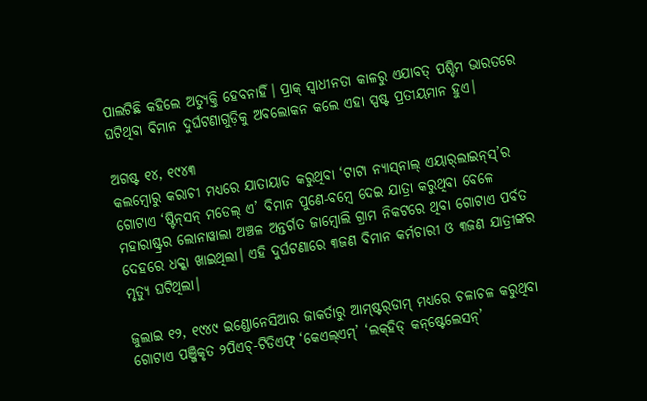ପାଲଟିଛି କହିଲେ ଅତ୍ୟୁକ୍ତି ହେବନାହିଁ। ପ୍ରାକ୍‌ ସ୍ବାଧୀନତା କାଳରୁ ଏଯାବତ୍‌ ପଶ୍ଚିମ ଭାରତରେ ଘଟିଥିବା ବିମାନ ଦୁର୍ଘଟଣାଗୁଡ଼ିକୁ ଅବ‌ଲୋକନ କଲେ ଏହା ସ୍ପଷ୍ଟ ପ୍ରତୀୟମାନ ହୁଏ।

ଅଗ‌ଷ୍ଟ ୧୪, ୧୯୪୩
କ‌ଲମ୍ବୋରୁ କରାଚୀ ମଧ୍ୟରେ ଯାତାୟାତ କରୁଥିବା ‘ଟାଟା ନ୍ୟାସ୍‌ନାଲ୍‌ ଏୟାର୍‌ଲାଇନ୍‌ସ୍’ର ଗୋଟାଏ ‘ଷ୍ଟିନ୍‌ସନ୍‌ ମଡେଲ୍‌ ଏ’ ବିମାନ ପୁଣେ-ବମ୍ବେ ଦେଇ ଯାତ୍ରା କରୁଥିବା ବେଳେ ମହାରାଷ୍ଟ୍ରର ଲୋନାୱାଲା ଅଞ୍ଚଳ ଅନ୍ତର୍ଗତ ଜାମ୍ବୋଲି ଗ୍ରାମ ନିକଟରେ ଥିବା ଗୋଟାଏ ପର୍ବତ ଦେହରେ ଧକ୍କା ଖାଇଥିଲା। ଏହି ଦୁର୍ଘଟଣାରେ ୩ଜଣ ବିମାନ କର୍ମଚାରୀ ଓ ୩ଜଣ ଯାତ୍ରୀଙ୍କର ମୃତ୍ୟୁ ଘଟିଥିଲା।

ଜୁଲାଇ ୧୨, ୧୯୪୯ ଇଣ୍ଡୋନେସିଆର ଜାକର୍ତାରୁ ଆମ୍‌ଷ୍ଟର୍‌ଡାମ୍‌ ମଧ୍ୟରେ ଚଳାଚଳ କରୁଥିବା ଗୋଟାଏ ପଞ୍ଜିକୃତ ୨ପିଏଚ୍‌-ଟିଡିଏଫ୍‌ ‘କେଏଲ୍‌ଏମ୍‌’ ‘ଲକ୍‌ହିଡ୍‌ କନ୍‌ଷ୍ଟେଲେସନ୍‌’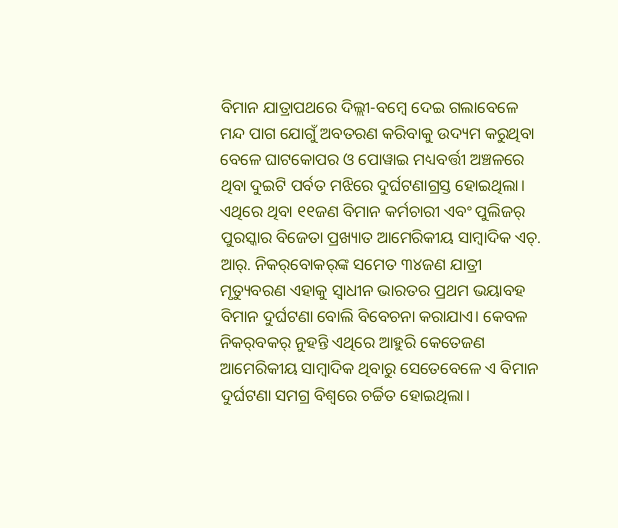ବିମାନ ଯାତ୍ରାପଥରେ ଦିଲ୍ଲୀ-ବମ୍ବେ ଦେଇ ଗଲାବେଳେ ମନ୍ଦ ପାଗ‌ ଯୋଗୁଁ ଅବତରଣ କରିବାକୁ ଉଦ୍ୟମ କରୁଥିବା ବେଳେ ଘାଟକୋପର ଓ ପୋୱାଇ ମଧ୍ୟବର୍ତ୍ତୀ ଅଞ୍ଚଳରେ ଥିବା ଦୁଇଟି ପର୍ବତ‌ ମଝିରେ ଦୁର୍ଘଟଣାଗ୍ରସ୍ତ ହୋଇଥିଲା। ଏଥିରେ ଥିବା ୧୧ଜଣ ବିମାନ କର୍ମଚାରୀ ଏବଂ ପୁଲିଜର୍‌ ପୁରସ୍କାର ବିଜେତା ପ୍ରଖ୍ୟାତ ଆମେରିକୀୟ ସାମ୍ବାଦିକ ଏଚ୍‌. ଆର୍‌. ନିକର୍‌ବୋକର୍‌ଙ୍କ ସମେତ ୩୪ଜଣ ଯାତ୍ରୀ ମୃତ୍ୟୁବରଣ ଏହାକୁ ସ୍ବାଧୀନ ଭାରତର ପ୍ରଥମ ଭୟାବହ ବିମାନ ଦୁର୍ଘଟଣା ବୋଲି ବିବେଚନା କରାଯାଏ। କେବଳ ନିକର୍‌ବକର୍‌ ନୁହନ୍ତି ଏଥିରେ ଆହୁରି କେତେଜଣ ଆମେରିକୀୟ ସାମ୍ବାଦିକ ଥିବାରୁ ସେତେବେଳେ ଏ ବିମାନ ଦୁର୍ଘଟଣା ସମଗ୍ର ବିଶ୍ବରେ ଚର୍ଚ୍ଚିତ ହୋଇଥିଲା।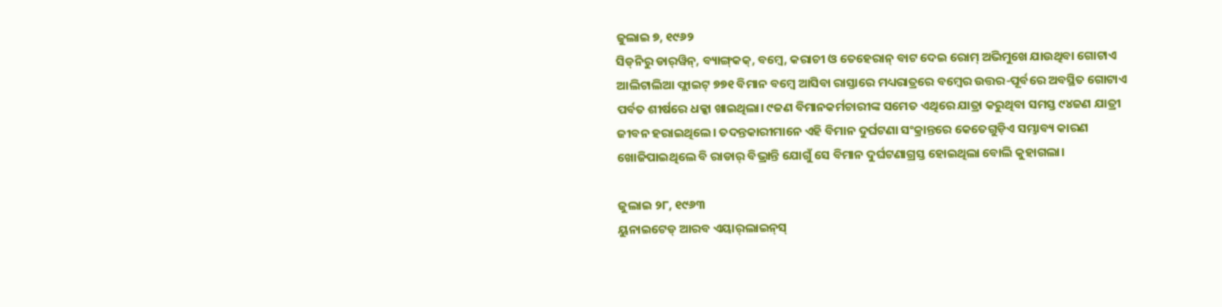ଜୁଲାଇ ୭, ୧୯୬୨
ସିଡ୍‌ନିରୁ ଡାର୍‌ୱିନ୍‌, ବ୍ୟାଙ୍ଗ୍‌କକ୍‌, ବମ୍ବେ, କରାଚୀ ଓ ତେହେରାନ୍‌ ‌ବାଟ ଦେଇ ରୋମ୍‌ ଅଭିମୁଖେ ଯାଉଥିବା ଗୋଟାଏ ଆଲିଟାଲିଆ ଫ୍ଲାଇଟ୍‌ ୭୭୧ ବିମାନ ବମ୍ବେ ଆସିବା ରାସ୍ତାରେ ମଧ୍ୟରାତ୍ରରେ ବମ୍ବେର ଉତ୍ତର-ପୂର୍ବରେ ଅବସ୍ଥିତ ଗୋଟାଏ ପର୍ବତ ଶୀର୍ଷରେ ଧକ୍କା ଖାଇଥିଲା। ୯ଜଣ ବିମାନକର୍ମଚାରୀଙ୍କ ସମେତ ଏଥିରେ ଯାତ୍ରା କରୁଥିବା ସମସ୍ତ ୯୪ଜଣ ଯାତ୍ରୀ ଜୀବନ ହରାଇଥିଲେ। ତଦନ୍ତକାରୀମାନେ ଏହି ବିମାନ ଦୁର୍ଘଟଣା ସଂକ୍ରାନ୍ତରେ କେତେଗୁଡ଼ିଏ ସମ୍ଭାବ୍ୟ କାରଣ ଖୋଜିପାଇଥିଲେ ବି ରାଡାର୍‌ ବିଭ୍ରାନ୍ତି ଯୋଗୁଁ ସେ ବିମାନ ଦୁର୍ଘଟଣାଗ୍ରସ୍ତ ହୋଇଥିଲା ବୋଲି କୁହାଗଲା।

ଜୁଲାଇ ୨୮, ୧୯୬୩
ୟୁନାଇଟେଡ୍‌ ଆରବ ଏୟାର୍‌ଲାଇନ୍‌ସ୍‌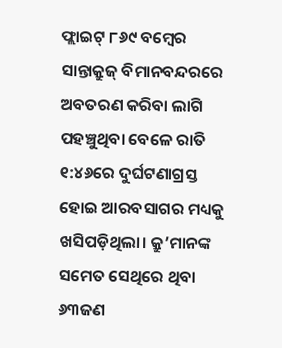ଫ୍ଲାଇଟ୍‌ ୮୬୯ ବମ୍ବେର ସାନ୍ତାକ୍ରୁଜ୍‌ ବିମାନବନ୍ଦରରେ ଅବତରଣ କରିବା ଲାଗି ପହଞ୍ଚୁଥିବା ବେଳେ ରାତି ୧:୪୬ରେ ଦୁର୍ଘଟଣାଗ୍ରସ୍ତ ହୋଇ ଆରବସାଗର ମଧ୍ୟକୁ ଖସିପଡ଼ିଥିଲା। କ୍ରୁ’ମାନଙ୍କ ସମେତ ସେଥିରେ ଥିବା ୬୩ଜଣ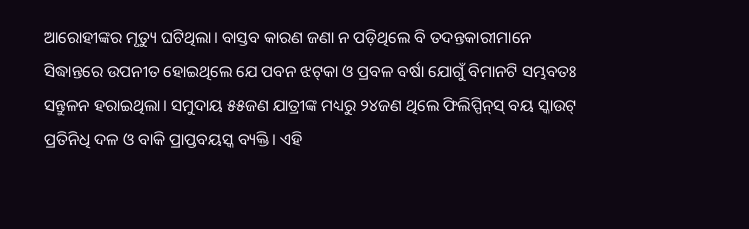ଆରୋହୀଙ୍କର ମୃତ୍ୟୁ ଘଟିଥିଲା। ବାସ୍ତବ କାରଣ ଜଣା ନ ପଡ଼ିଥିଲେ ବି ତଦନ୍ତକାରୀମାନେ ସିଦ୍ଧାନ୍ତରେ ଉପନୀତ ହୋଇଥିଲେ ଯେ ପବନ ଝଟ୍‌କା ଓ ପ୍ରବଳ ବର୍ଷା ଯୋଗୁଁ ବିମାନଟି ସମ୍ଭବତଃ ସନ୍ତୁଳନ ହରାଇଥିଲା। ସମୁଦାୟ ୫୫ଜଣ ଯାତ୍ରୀଙ୍କ ମଧ୍ୟରୁ ୨୪ଜଣ ଥିଲେ ଫିଲିପ୍ପିନ୍‌ସ୍‌ ବୟ ସ୍କାଉଟ୍‌ ପ୍ରତିନିଧି ଦଳ ଓ ବାକି ପ୍ରାପ୍ତବୟସ୍କ ବ୍ୟକ୍ତି। ଏହି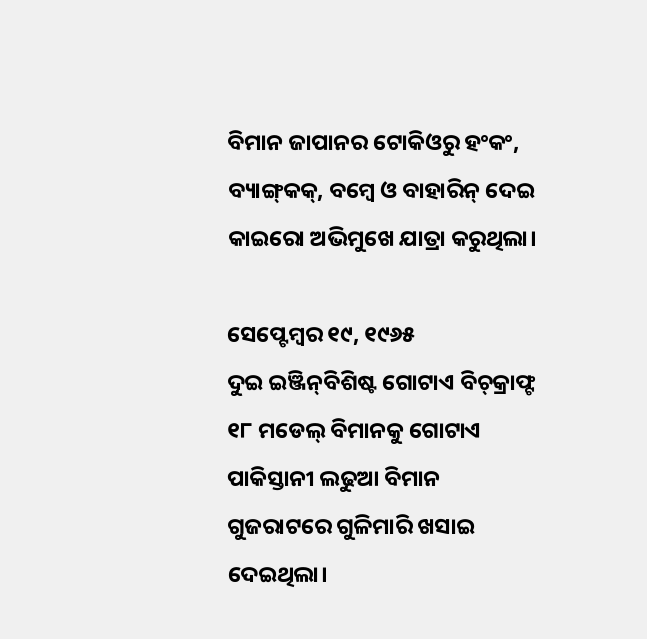ବିମାନ ଜାପାନର ଟୋକିଓରୁ ହଂକଂ, ବ୍ୟାଙ୍ଗ୍‌କକ୍‌, ବମ୍ବେ ଓ ବାହାରିନ୍‌ ଦେଇ କାଇରୋ ଅଭିମୁଖେ ଯାତ୍ରା କରୁଥିଲା।

ସେପ୍ଟେମ୍ବର ୧୯, ୧୯୬୫
ଦୁଇ ଇଞ୍ଜିନ୍‌ବିଶିଷ୍ଟ ଗୋଟାଏ ବିଚ୍‌କ୍ରାଫ୍ଟ ୧୮ ମଡେଲ୍‌ ବିମାନକୁ ଗୋଟାଏ ପାକିସ୍ତାନୀ ଲଢୁଆ ବିମାନ ଗୁଜରାଟରେ ଗୁଳିମାରି ଖସାଇ ଦେଇଥିଲା।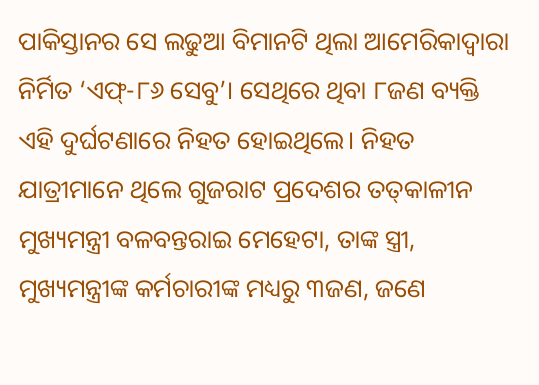ପାକିସ୍ତାନର ସେ ଲଢୁଆ ବିମାନଟି ଥିଲା ଆମେରିକାଦ୍ବାରା ନିର୍ମିତ ‘ଏଫ୍‌-୮୬ ସେବୁ’। ସେଥିରେ ଥିବା ୮ଜଣ ବ୍ୟକ୍ତି ଏହି ଦୁର୍ଘଟଣାରେ ନିହତ ହୋଇଥିଲେ। ନିହତ ଯାତ୍ରୀମାନେ ଥିଲେ ଗୁଜରାଟ ପ୍ରଦେଶର ତତ୍‌କାଳୀନ ମୁଖ୍ୟମନ୍ତ୍ରୀ ବଳବନ୍ତରାଇ ମେହେଟା, ତାଙ୍କ ସ୍ତ୍ରୀ, ମୁଖ୍ୟମନ୍ତ୍ରୀଙ୍କ କର୍ମଚାରୀଙ୍କ ମଧ୍ୟରୁ ୩ଜଣ, ଜଣେ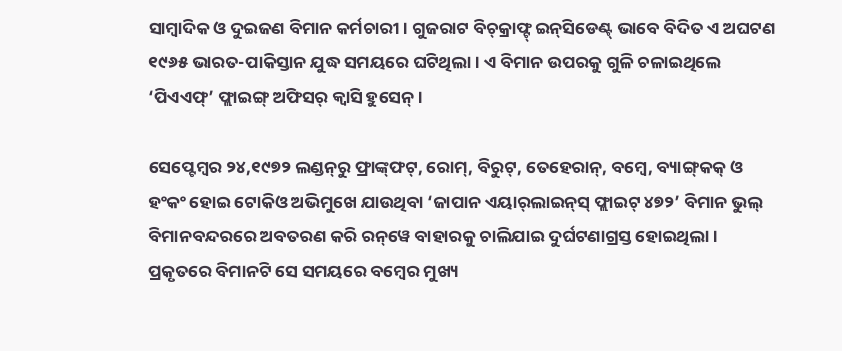ସାମ୍ବାଦିକ ଓ ଦୁଇଜଣ ବିମାନ କର୍ମଚାରୀ। ଗୁଜରାଟ ବିଚ୍‌କ୍ରାଫ୍ଟ୍‌ ଇନ୍‌ସିଡେଣ୍ଟ୍‌ ଭାବେ ବିଦିତ ଏ ଅଘଟଣ ୧୯୬୫ ଭାରତ-ପାକିସ୍ତାନ ଯୁଦ୍ଧ ସମୟରେ ଘଟିଥିଲା। ଏ ବିମାନ ଉପରକୁ ଗୁଳି ଚଳାଇଥିଲେ ‘ପିଏଏଫ୍‌’ ଫ୍ଲାଇଙ୍ଗ୍‌ ଅଫିସର୍‌ କ୍ବାସି ହୁସେନ୍‌।

ସେପ୍ଟେମ୍ବର ୨୪,୧୯୭୨ ଲଣ୍ଡନ୍‌ରୁ ଫ୍ରାଙ୍କ୍‌ଫଟ୍‌, ରୋମ୍‌, ବିରୁଟ୍‌, ତେହେରାନ୍‌, ବମ୍ବେ, ବ୍ୟାଙ୍ଗ୍‌କକ୍‌ ଓ ହଂକଂ ହୋଇ ଟୋକିଓ ଅଭିମୁଖେ ଯାଉଥିବା ‘ଜାପାନ ଏୟାର୍‌ଲାଇନ୍‌ସ୍‌ ଫ୍ଲାଇଟ୍‌ ୪୭୨’ ବିମାନ ଭୁଲ୍‌ ବିମାନବନ୍ଦରରେ ଅବତରଣ କରି ରନ୍‌ୱେ ବାହାରକୁ ଚାଲିଯାଇ ଦୁର୍ଘଟଣାଗ୍ରସ୍ତ ହୋଇଥିଲା। ପ୍ରକୃତରେ ବିମାନଟି ସେ ସମୟରେ ବମ୍ବେର ମୁଖ୍ୟ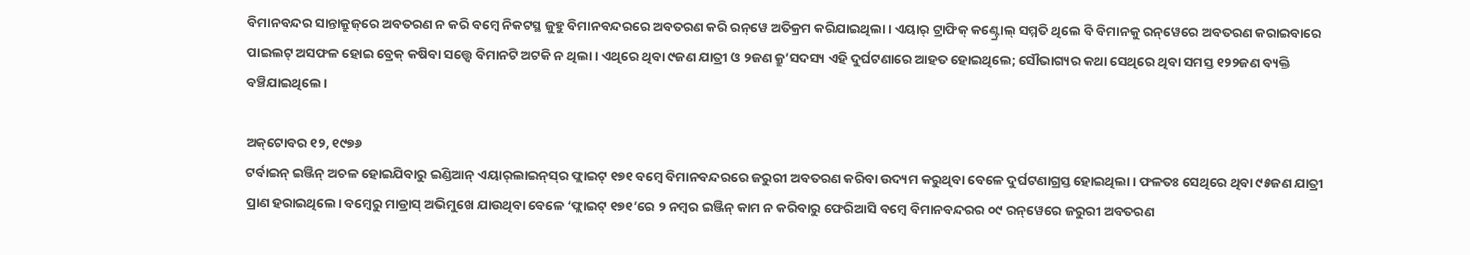ବିମାନବନ୍ଦର ସାନ୍ତାକ୍ରୁଜ୍‌ରେ ଅବତରଣ ନ କରି ବମ୍ବେ ନିକଟସ୍ଥ ଜୁହୁ ବିମାନବନ୍ଦରରେ ଅବତରଣ କରି ରନ୍‌ୱେ ଅତିକ୍ରମ କରିଯାଇଥିଲା। ଏୟାର୍‌ ଟ୍ରାଫିକ୍‌ କଣ୍ଟ୍ରୋଲ୍‌ ସମ୍ମତି ଥିଲେ ବି ବିମାନକୁ ରନ୍‌ୱେରେ ଅବତରଣ କରାଇବାରେ ପାଇଲଟ୍‌ ଅସଫଳ ହୋଇ ବ୍ରେକ୍‌ କଷିବା ସତ୍ତ୍ବେ ବିମାନଟି ଅଟକି ନ ଥିଲା। ଏଥିରେ ଥିବା ୯ଜଣ ଯାତ୍ରୀ ଓ ୨ଜଣ କ୍ରୁ’ସଦସ୍ୟ ଏହି ଦୁର୍ଘଟଣାରେ ଆହତ ହୋଇଥିଲେ; ସୌଭାଗ୍ୟର କଥା ସେଥିରେ ଥିବା ସମସ୍ତ ୧୨୨ଜଣ ବ୍ୟକ୍ତି ବଞ୍ଚିଯାଇଥିଲେ।

ଅକ୍‌ଟୋବର ୧୨, ୧୯୭୬
ଟର୍ବାଇନ୍‌ ଇଞ୍ଜିନ୍‌ ଅଚଳ ହୋଇଯିବାରୁ ଇଣ୍ଡିଆନ୍‌ ଏୟାର୍‌ଲାଇନ୍‌ସ୍‌ର ଫ୍ଲାଇଟ୍‌ ୧୭୧ ବମ୍ବେ ବିମାନବନ୍ଦରରେ ଜରୁରୀ ଅବତରଣ କରିବା ଉଦ୍ୟମ କରୁଥିବା ବେଳେ ଦୁର୍ଘଟଣାଗ୍ରସ୍ତ ହୋଇଥିଲା। ଫଳତଃ ସେଥିରେ ଥିବା ୯୫ଜଣ ଯାତ୍ରୀ ପ୍ରାଣ ହରାଇଥିଲେ। ବମ୍ବେରୁ ମାଡ୍ରାସ୍‌ ଅଭିମୁଖେ ଯାଉଥିବା ବେଳେ ‘ଫ୍ଲାଇଟ୍‌ ୧୭୧’ରେ ୨ ନମ୍ବର ଇଞ୍ଜିନ୍‌ କାମ ନ କରିବାରୁ ଫେରିଆସି ବମ୍ବେ ବିମାନବନ୍ଦରର ୦୯ ରନ୍‌ୱେରେ ଜରୁରୀ ଅବତରଣ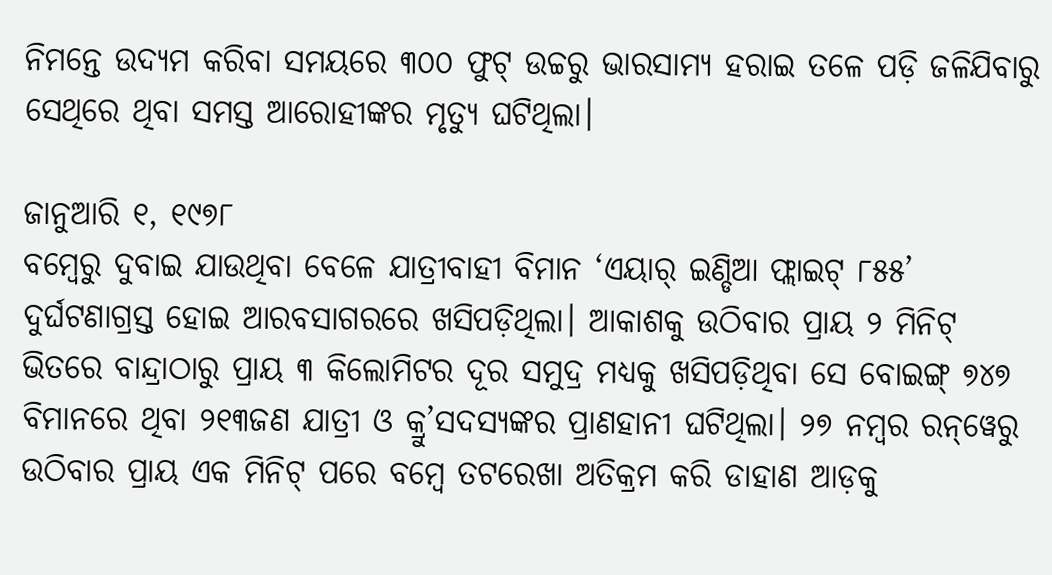ନିମନ୍ତେ ଉଦ୍ୟମ କରିବା ସମୟରେ ୩୦୦ ଫୁଟ୍‌ ଉଚ୍ଚରୁ ଭାରସାମ୍ୟ ହରାଇ ତଳେ ପଡ଼ି ଜଳିଯିବାରୁ ସେଥିରେ ଥିବା ସମସ୍ତ ଆରୋହୀଙ୍କର ମୃତ୍ୟୁ ଘଟିଥିଲା।

ଜାନୁଆରି ୧, ୧୯୭୮
ବମ୍ବେରୁ ଦୁବାଇ ଯାଉଥିବା ବେଳେ ଯାତ୍ରୀବାହୀ ବିମାନ ‘ଏୟାର୍‌ ଇଣ୍ଡିଆ ଫ୍ଲାଇଟ୍‌ ୮୫୫’ ଦୁର୍ଘଟଣାଗ୍ରସ୍ତ ହୋଇ ଆରବସାଗରରେ ଖସିପଡ଼ିଥିଲା। ଆକାଶକୁ ଉଠିବାର ପ୍ରାୟ ୨ ମିନିଟ୍‌ ଭିତରେ ବାନ୍ଦ୍ରାଠାରୁ ପ୍ରାୟ ୩ କିଲୋମିଟର ଦୂର ସମୁଦ୍ର ମଧ୍ୟକୁ ଖସିପଡ଼ିଥିବା ସେ ବୋଇଙ୍ଗ୍‌ ୭୪୭ ବିମାନରେ ଥିବା ୨୧୩ଜଣ ଯାତ୍ରୀ ଓ କ୍ରୁ’ସଦସ୍ୟଙ୍କର ପ୍ରାଣହାନୀ ଘଟିଥିଲା। ୨୭ ନମ୍ବର ରନ୍‌ୱେରୁ ଉଠିବାର ପ୍ରାୟ ଏକ ମିନିଟ୍‌ ପରେ ବମ୍ବେ ତଟରେଖା ଅତିକ୍ରମ କରି ଡାହାଣ ଆଡ଼କୁ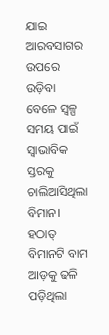ଯାଇ ଆରବସାଗର ଉପରେ ଉଡ଼ିବା ବେଳେ ସ୍ବଳ୍ପ ସମୟ ପାଇଁ ସ୍ବାଭାବିକ ସ୍ତରକୁ ଚାଲିଆସିଥିଲା ବିମାନ। ହଠାତ୍‌ ବିମାନଟି ବାମ ଆଡ଼କୁ ଢଳି ପଡ଼ିଥିଲା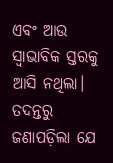ଏବଂ ଆଉ ସ୍ବାଭାବିକ ସ୍ତରକୁ ଆସି ନଥିଲା। ତଦନ୍ତରୁ ଜଣାପଡ଼ିଲା ଯେ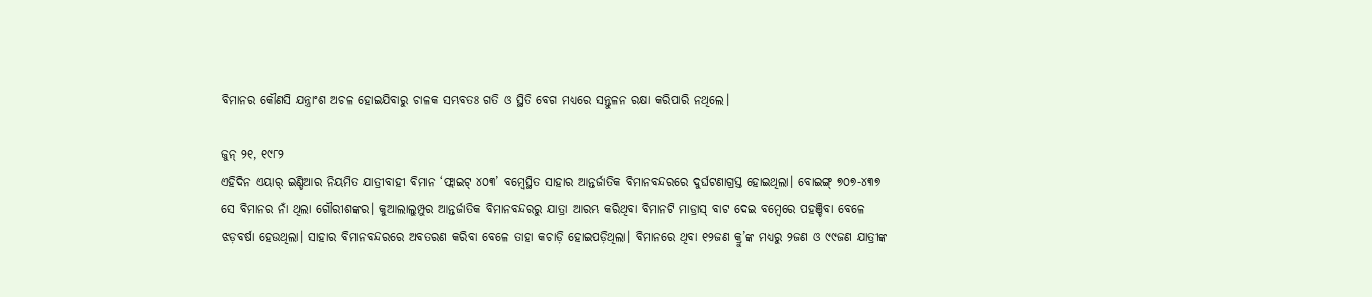ବିମାନର କୌଣସି ଯନ୍ତ୍ରାଂଶ ଅଚଳ ହୋଇଯିବାରୁ ଚାଳକ ସମ୍ଭବତଃ ଗତି ଓ ସ୍ଥିତି ବେଗ ମଧ୍ୟରେ ସନ୍ତୁଳନ ରକ୍ଷା କରିପାରି ନଥିଲେ।

ଜୁନ୍‌ ୨୧, ୧୯୮୨
ଏହିଦିନ ଏୟ‌ାର୍‌ ଇଣ୍ଡିଆର ନିୟମିତ ଯାତ୍ରୀବାହୀ ବିମାନ ‘ଫ୍ଲାଇଟ୍‌ ୪୦୩’ ବମ୍ବେସ୍ଥିତ ସାହାର ଆନ୍ତର୍ଜାତିକ ବିମାନବନ୍ଦରରେ ଦୁର୍ଘଟଣାଗ୍ରସ୍ତ ହୋଇଥିଲା। ବୋଇଙ୍ଗ୍‌ ୭୦୭-୪୩୭ ସେ ବିମାନର ନାଁ ଥିଲା ଗୌରୀଶଙ୍କର। କୁଆଲାଲୁମ୍ପୁର ଆନ୍ତର୍ଜାତିକ ବିମାନବନ୍ଦରରୁ ଯାତ୍ରା ଆରମ୍ଭ କରିଥିବା ବିମାନଟି ମାଡ୍ରାସ୍‌ ବାଟ ଦେଇ ବମ୍ବେରେ ପହଞ୍ଚିବା ବେଳେ ଝଡ଼ବର୍ଷା ହେଉଥିଲା। ସାହାର ବିମାନବନ୍ଦର‌ରେ ଅବତରଣ କରିବା ବେଳେ ତାହା କଚାଡ଼ି ହୋଇପଡ଼ିଥିଲା। ବିମାନରେ ଥିବା ୧୨ଜଣ କ୍ରୁ’ଙ୍କ ମଧ୍ୟରୁ ୨ଜଣ ଓ ୯୯ଜଣ ଯାତ୍ରୀଙ୍କ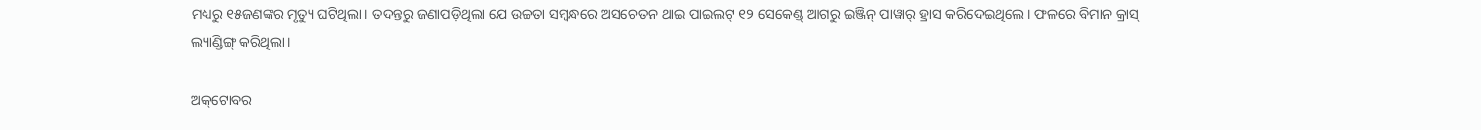ମଧ୍ୟରୁ ୧୫ଜଣଙ୍କର ମୃତ୍ୟୁ ଘଟିଥିଲା। ତଦନ୍ତରୁ ଜଣାପଡ଼ିଥିଲା ଯେ ଉଚ୍ଚତା ସମ୍ବନ୍ଧରେ ଅସଚେତନ ଥାଇ ପାଇଲଟ୍‌ ୧୨ ସେକେଣ୍ଡ୍‌ ଆଗରୁ ଇଞ୍ଜିନ୍‌ ପାୱାର୍‌ ହ୍ରାସ କରିଦେଇଥିଲେ। ଫଳରେ ବିମାନ କ୍ରାସ୍‌ ଲ୍ୟାଣ୍ଡିଙ୍ଗ୍‌ କରିଥିଲା।

ଅକ୍‌ଟୋବର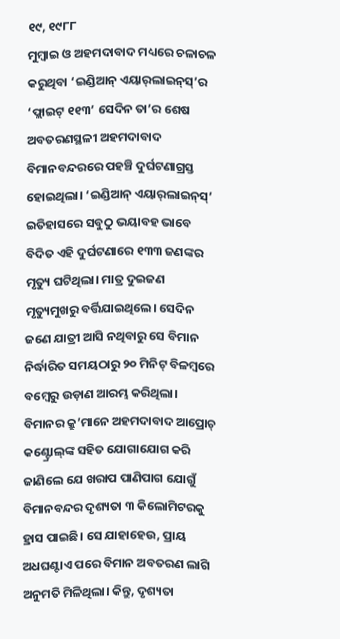୧୯, ୧୯୮୮
ମୁମ୍ବାଇ ଓ ଅହମଦାବାଦ ମଧ୍ୟରେ ଚଳାଚଳ କରୁଥିବା ‘ଇଣ୍ଡିଆନ୍‌ ଏୟାର୍‌ଲାଇନ୍‌ସ୍‌’ର ‘ଫ୍ଲାଇଟ୍‌ ୧୧୩’ ସେଦିନ ତା’ର ଶେଷ ଅବତରଣସ୍ଥଳୀ ଅହମଦାବାଦ ବିମାନବନ୍ଦରରେ ପହଞ୍ଚି ଦୁର୍ଘଟଣାଗ୍ରସ୍ତ ହୋଇଥିଲ‌ା। ‘ଇଣ୍ଡିଆନ୍‌ ଏୟ‌ାର୍‌ଲାଇନ୍‌ସ୍‌’ ଇତିହାସରେ ସବୁଠୁ ଭୟାବହ ଭାବେ ବିଦିତ ଏହି ଦୁର୍ଘଟଣାରେ ୧୩୩ ଜଣଙ୍କର ମୃତ୍ୟୁ ଘଟିଥିଲା। ମାତ୍ର ଦୁଇଜଣ ମୃତ୍ୟୁମୁଖରୁ ବର୍ତ୍ତିଯାଇଥିଲେ। ସେଦିନ ଜଣେ ଯାତ୍ରୀ ଆସି ନଥିବାରୁ ସେ ବିମାନ ନିର୍ଦ୍ଧାରିତ ସମୟଠାରୁ ୨୦ ମିନିଟ୍‌ ବିଳମ୍ବରେ ବମ୍ବେରୁ ଉଡ଼ାଣ ଆରମ୍ଭ କରିଥିଲା। ବିମାନର କ୍ରୁ’ମାନେ ଅହମଦାବାଦ ଆପ୍ରୋଚ୍‌ କଣ୍ଟ୍ରୋଲ୍‌ଙ୍କ ସହିତ ଯୋଗାଯୋଗ କରି ଜାଣିଲେ ଯେ ଖରାପ ପାଣିପାଗ ଯୋଗୁଁ ବିମାନବନ୍ଦର ଦୃଶ୍ୟତା ୩ କିଲୋମିଟରକୁ ହ୍ରାସ ପାଇଛି। ସେ ଯାହାହେଉ, ପ୍ରାୟ ଅଧଘଣ୍ଟାଏ ପରେ ବିମାନ ଅବତରଣ ଲାଗି ଅନୁମତି ମିଳିଥିଲା। କିନ୍ତୁ, ଦୃଶ୍ୟତା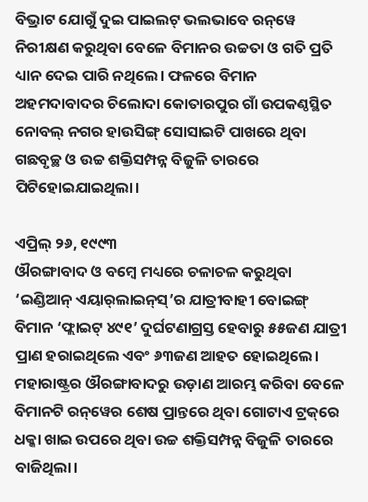ବିଭ୍ରାଟ ଯୋଗୁଁ ଦୁଇ ପାଇଲଟ୍‌ ଭଲଭାବେ ରନ୍‌ୱେ ନିରୀକ୍ଷଣ କରୁଥିବା ବେଳେ ବିମାନର ଉଚ୍ଚତା ଓ ଗତି ପ୍ରତି ଧ୍ୟାନ ଦେଇ ପାରି ନଥିଲେ। ଫଳରେ ବିମାନ ଅହମଦାବାଦର ଚିଲୋଦା କୋତାରପୁର ଗାଁ ଉପକଣ୍ଠସ୍ଥିତ ନୋବଲ୍‌ ନଗର ହାଉସିଙ୍ଗ୍‌ ସୋସାଇଟି ପାଖରେ ଥିବା ଗଛବୃଚ୍ଛ ଓ ଉଚ୍ଚ ଶକ୍ତିସମ୍ପନ୍ନ ବିଜୁଳି ତାରରେ ପିଟିହୋଇଯାଇଥିଲା।

ଏପ୍ରିଲ୍‌ ୨୬, ୧୯୯୩
ଔରଙ୍ଗାବାଦ ଓ ବମ୍ବେ ମଧ୍ୟରେ ଚଳାଚଳ କରୁଥିବା ‘ଇଣ୍ଡିଆନ୍‌ ଏୟାର୍‌ଲାଇନ୍‌ସ୍‌’ର ଯାତ୍ରୀବାହୀ ବୋଇଙ୍ଗ୍‌ ବିମାନ ‘ଫ୍ଲାଇଟ୍‌ ୪୯୧’ ଦୁର୍ଘଟଣାଗ୍ରସ୍ତ ହେବାରୁ ୫୫ଜଣ‌ ଯାତ୍ରୀ ପ୍ରାଣ ହରାଇଥିଲେ ଏବଂ ୬୩ଜଣ ଆହତ ହୋଇଥିଲେ। ମହାରାଷ୍ଟ୍ରର ଔରଙ୍ଗାବାଦରୁ ଉଡ଼ାଣ ଆରମ୍ଭ କରିବା ବେଳେ ବିମାନଟି ରନ୍‌ୱେର ଶେଷ ପ୍ରାନ୍ତରେ ଥିବା ଗୋଟାଏ ଟ୍ରକ୍‌ରେ ଧକ୍କା ଖାଇ ଉପରେ ଥିବା ଉଚ୍ଚ ଶକ୍ତିସମ୍ପନ୍ନ ବିଜୁଳି ତାରରେ ବାଜିଥିଲା।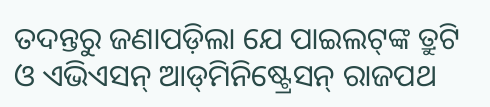ତଦନ୍ତରୁ ଜଣାପଡ଼ିଲା ଯେ ପାଇଲଟ୍‌ଙ୍କ ତ୍ରୁଟି ଓ ଏଭିଏସନ୍‌ ଆଡ୍‌ମିନିଷ୍ଟ୍ରେସନ୍‌ ରାଜପଥ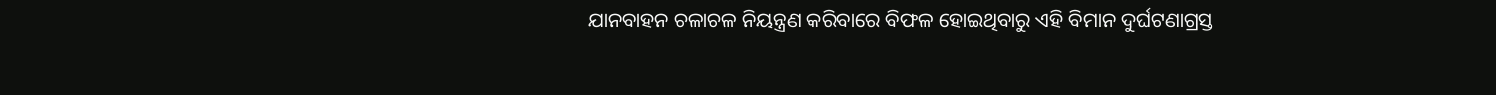ଯାନବାହନ ଚଳାଚଳ ନିୟନ୍ତ୍ରଣ କରିବାରେ ବିଫଳ ହୋଇଥିବାରୁ ଏହି ବିମାନ ଦୁର୍ଘଟଣାଗ୍ରସ୍ତ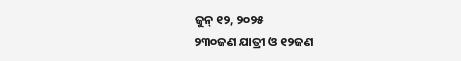ଜୁନ୍‌ ୧୨, ୨୦୨୫
୨୩୦ଜଣ ଯାତ୍ରୀ ଓ ୧୨ଜଣ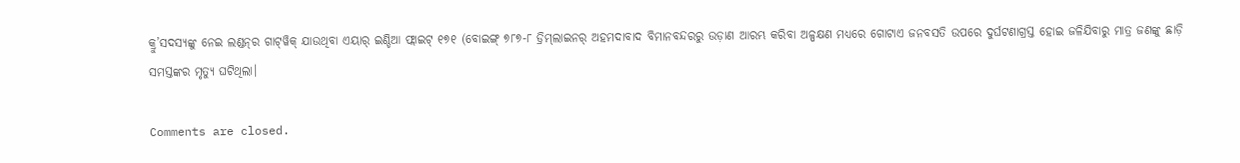କ୍ରୁ’ସଦସ୍ୟଙ୍କୁ ନେଇ ଲଣ୍ଡନ୍‌ର ଗାଟ୍‌ୱିକ୍‌ ଯାଉଥିବା ଏୟାର୍‌ ଇଣ୍ଡିଆ ଫ୍ଲାଇଟ୍‌ ୧୭୧ (ବୋଇଙ୍ଗ୍‌ ୭୮୭-୮ ଡ୍ରିମ୍‌ଲାଇନର୍‌ ଅହମଦାବାଦ ବିମାନବନ୍ଦରରୁ ଉଡ଼ାଣ ଆରମ୍ଭ କରିବା ଅଳ୍ପକ୍ଷଣ ମଧ୍ୟରେ ଗୋଟାଏ ଜନବସତି ଉପରେ ଦୁର୍ଘଟଣାଗ୍ରସ୍ତ ହୋଇ ଜଳିଯିବାରୁ ମାତ୍ର ଜଣଙ୍କୁ ଛାଡ଼ି ସମସ୍ତଙ୍କର ମୃତ୍ୟୁ ଘଟିଥିଲା।

Comments are closed.